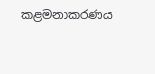කළමනාකරණය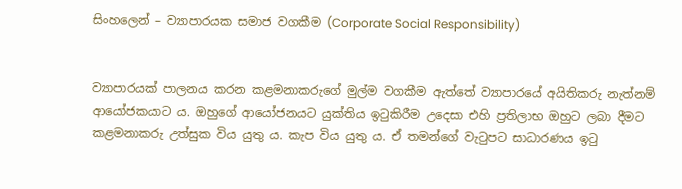සිංහලෙන් – ව්‍යාපාරයක සමාජ වගකීම (Corporate Social Responsibility)


ව්‍යාපාරයක් පාලනය කරන කළමනාකරුගේ මුල්ම වගකීම ඇත්තේ ව්‍යාපාරයේ අයිතිකරු නැත්නම් ආයෝජකයාට ය. ඔහුගේ ආයෝජනයට යුක්තිය ඉටුකිරීම උදෙසා එහි ප්‍රතිලාභ ඔහුට ලබා දීමට කළමනාකරු උත්සුක විය යුතු ය. කැප විය යුතු ය. ඒ තමන්ගේ වැටුපට සාධාරණය ඉටු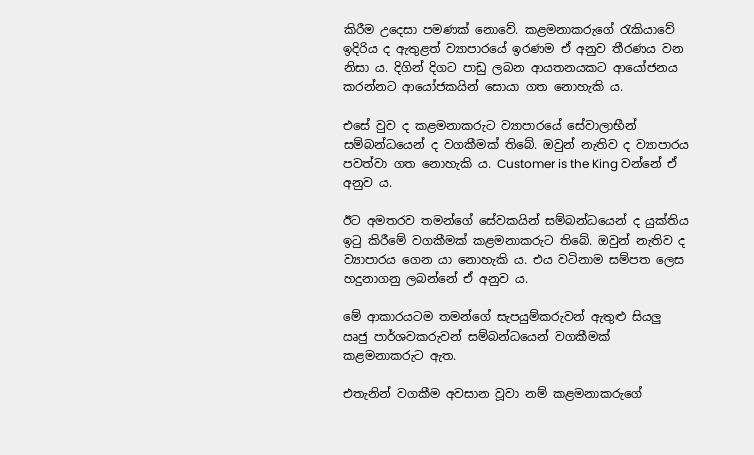කිරීම උදෙසා පමණක් නොවේ. කළමනාකරුගේ රැකියාවේ ඉදිරිය ද ඇතුළත් ව්‍යාපාරයේ ඉරණම ඒ අනුව තීරණය වන නිසා ය. දිගින් දිගට පාඩු ලබන ආයතනයකට ආයෝජනය කරන්නට ආයෝජකයින් සොයා ගත නොහැකි ය.

එසේ වුව ද කළමනාකරුට ව්‍යාපාරයේ සේවාලාභීන් සම්බන්ධයෙන් ද වගකීමක් තිබේ. ඔවුන් නැතිව ද ව්‍යාපාරය පවත්වා ගත නොහැකි ය. Customer is the King වන්නේ ඒ අනුව ය.

ඊට අමතරව තමන්ගේ සේවකයින් සම්බන්ධයෙන් ද යුක්තිය ඉටු කිරීමේ වගකීමක් කළමනාකරුට තිබේ. ඔවුන් නැතිව ද ව්‍යාපාරය ගෙන යා නොහැකි ය. එය වටිනාම සම්පත ලෙස හදුනාගනු ලබන්නේ ඒ අනුව ය.

මේ ආකාරයටම තමන්ගේ සැපයුම්කරුවන් ඇතුළු සියලු ඍජු පාර්ශවකරුවන් සම්බන්ධයෙන් වගකීමක් කළමනාකරුට ඇත.

එතැනින් වගකීම අවසාන වූවා නම් කළමනාකරුගේ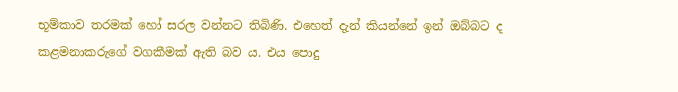භූම්කාව තරමක් හෝ සරල වන්නට තිබිණි. එහෙත් දැන් කියන්නේ ඉන් ඔබ්බට ද කළමනාකරුගේ වගකීමක් ඇති බව ය. එය පොදු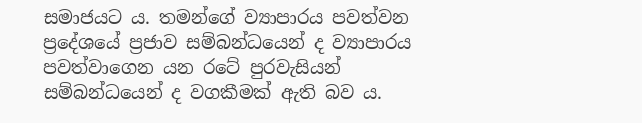සමාජයට ය. තමන්ගේ ව්‍යාපාරය පවත්වන ප්‍රදේශයේ ප්‍රජාව සම්බන්ධයෙන් ද ව්‍යාපාරය පවත්වාගෙන යන රටේ පුරවැසියන් සම්බන්ධයෙන් ද වගකීමක් ඇති බව ය.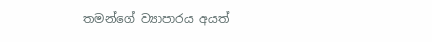තමන්ගේ ව්‍යාපාරය අයත්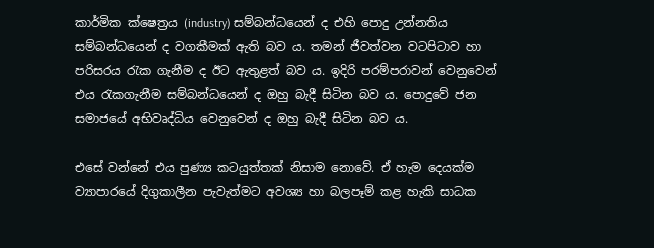කාර්මික ක්ෂෙත්‍රය (industry) සම්බන්ධයෙන් ද එහි පොදු උන්නතිය සම්බන්ධයෙන් ද වගකීමක් ඇති බව ය. තමන් ජීවත්වන වටපිටාව හා පරිසරය රැක ගැනීම ද ඊට ඇතුළත් බව ය. ඉදිරි පරම්පරාවන් වෙනුවෙන් එය රැකගැනීම සම්බන්ධයෙන් ද ඔහු බැදී සිටින බව ය. පොදුවේ ජන සමාජයේ අභිවෘද්ධිය වෙනුවෙන් ද ඔහු බැදී සිටින බව ය.

එසේ වන්නේ එය පුණ්‍ය කටයුත්තක් නිසාම නොවේ. ඒ හැම දෙයක්ම ව්‍යාපාරයේ දිගුකාලීන පැවැත්මට අවශ්‍ය හා බලපෑම් කළ හැකි සාධක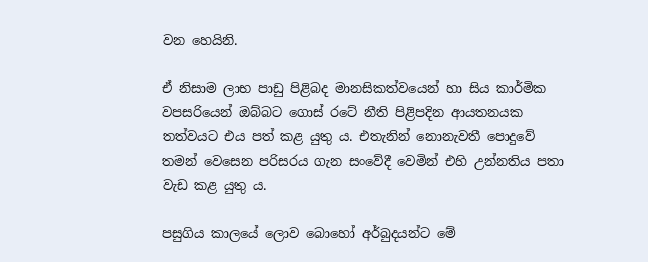වන හෙයිනි.

ඒ නිසාම ලාභ පාඩු පිළිබද මානසිකත්වයෙන් හා සිය කාර්මික වපසරියෙන් ඔබ්බට ගොස් රටේ නීති පිළිපදින ආයතනයක තත්වයට එය පත් කළ යුතු ය. එතැනින් නොනැවතී පොදුවේ තමන් වෙසෙන පරිසරය ගැන සංවේදී වෙමින් එහි උන්නතිය පතා වැඩ කළ යුතු ය.

පසුගිය කාලයේ ලොව බොහෝ අර්බුදයන්ට මේ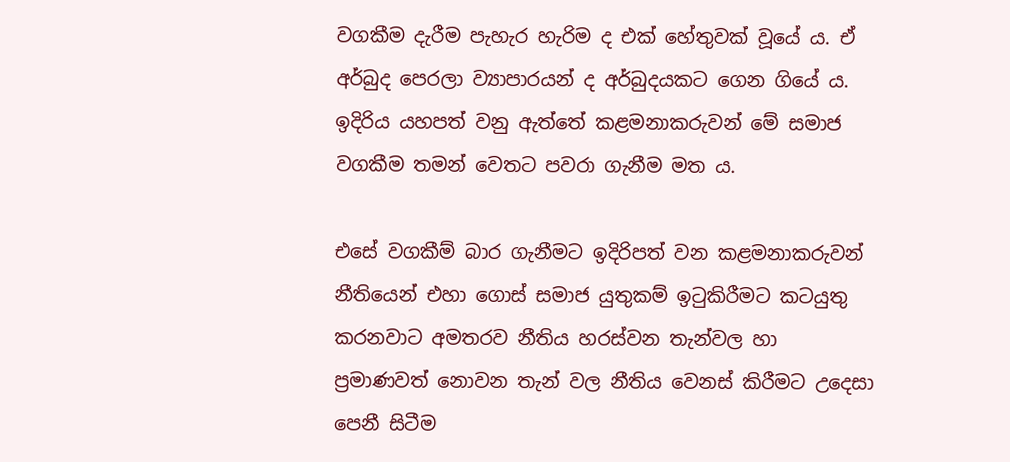වගකීම දැරීම පැහැර හැරිම ද එක් හේතුවක් වූයේ ය. ඒ අර්බුද පෙරලා ව්‍යාපාරයන් ද අර්බුදයකට ගෙන ගියේ ය. ඉදිරිය යහපත් වනු ඇත්තේ කළමනාකරුවන් මේ සමාජ වගකීම තමන් වෙතට පවරා ගැනීම මත ය.

එසේ වගකීම් බාර ගැනීමට ඉදිරිපත් වන කළමනාකරුවන් නීතියෙන් එහා ගොස් සමාජ යුතුකම් ඉටුකිරීමට කටයුතු කරනවාට අමතරව නීතිය හරස්වන තැන්වල හා ප්‍රමාණවත් නොවන තැන් වල නීතිය වෙනස් කිරීමට උදෙසා පෙනී සිටීම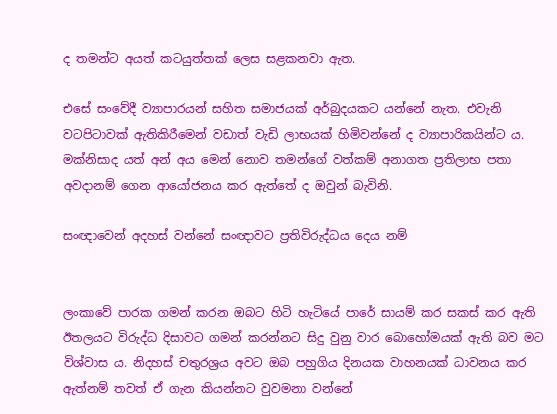ද තමන්ට අයත් කටයුත්තක් ලෙස සළකනවා ඇත.

එසේ සංවේදී ව්‍යාපාරයන් සහිත සමාජයක් අර්බුදයකට යන්නේ නැත. එවැනි වටපිටාවක් ඇතිකිරීමෙන් වඩාත් වැඩි ලාභයක් හිමිවන්නේ ද ව්‍යාපාරිකයින්ට ය. මක්නිසාද යත් අන් අය මෙන් නොව තමන්ගේ වත්කම් අනාගත ප්‍රතිලාභ පතා අවදානම් ගෙන ආයෝජනය කර ඇත්තේ ද ඔවුන් බැවිනි.

සංඥාවෙන් අදහස් වන්නේ සංඥාවට ප්‍රතිවිරුද්ධය දෙය නම්


ලංකාවේ පාරක ගමන් කරන ඔබට හිටි හැටියේ පාරේ සායම් කර සකස් කර ඇති ඊතලයට විරුද්ධ දිසාවට ගමන් කරන්නට සිදු වුනු වාර බොහෝමයක් ඇති බව මට විශ්වාස ය. නිදහස් චතුරශ්‍රය අවට ඔබ පහුගිය දිනයක වාහනයක් ධාවනය කර ඇත්නම් තවත් ඒ ගැන කියන්නට වුවමනා වන්නේ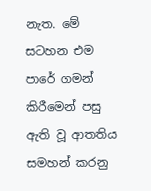නැත. මේ සටහන එම පාරේ ගමන් කිරීමෙන් පසු ඇති වූ ආතතිය සමහන් කරනු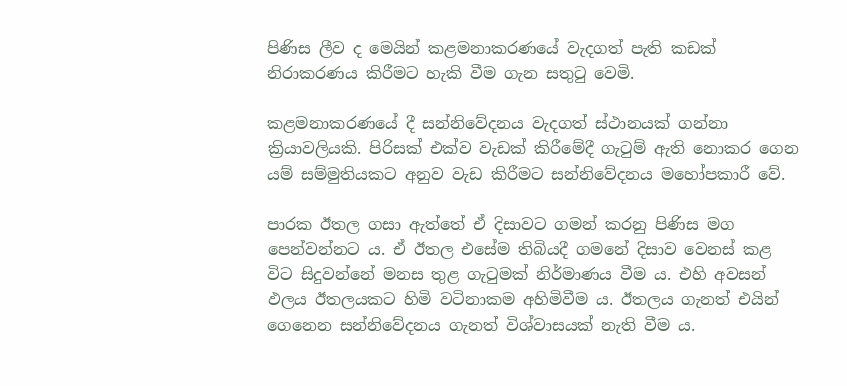පිණිස ලීව ද මෙයින් කළමනාකරණයේ වැදගත් පැති කඩක් නිරාකරණය කිරීමට හැකි වීම ගැන සතුටු වෙමි.

කළමනාකරණයේ දී සන්නිවේදනය වැදගත් ස්ථානයක් ගන්නා ක්‍රියාවලියකි. පිරිසක් එක්ව වැඩක් කිරීමේදී ගැටුම් ඇති නොකර ගෙන යම් සම්මුතියකට අනුව වැඩ කිරීමට සන්නිවේදනය මහෝපකාරී වේ.

පාරක ඊතල ගසා ඇත්තේ ඒ දිසාවට ගමන් කරනු පිණිස මග පෙන්වන්නට ය. ඒ ඊතල එසේම තිබියදී ගමනේ දිසාව වෙනස් කළ විට සිදුවන්නේ මනස තුළ ගැටුමක් නිර්මාණය වීම ය. එහි අවසන් ඵලය ඊතලයකට හිමි වටිනාකම අහිමිවීම ය. ඊතලය ගැනත් එයින් ගෙනෙන සන්නිවේදනය ගැනත් විශ්වාසයක් නැති වීම ය.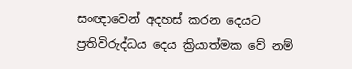සංඥාවෙන් අදහස් කරන දෙයට ප්‍රතිවිරුද්ධය දෙය ක්‍රියාත්මක වේ නම්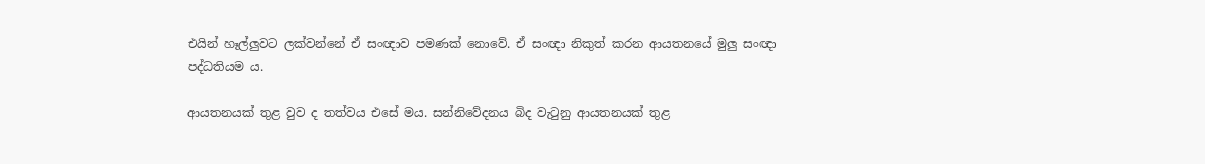එයින් හෑල්ලුවට ලක්වන්නේ ඒ සංඥාව පමණක් නොවේ. ඒ සංඥා නිකුත් කරන ආයතනයේ මුලු සංඥා පද්ධතියම ය.

ආයතනයක් තුළ වුව ද තත්වය එසේ මය. සන්නිවේදනය බිද වැටුනු ආයතනයක් තුළ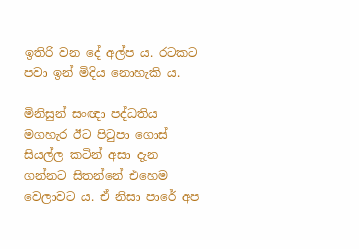ඉතිරි වන දේ අල්ප ය. රටකට පවා ඉන් මිදිය නොහැකි ය.

මිනිසුන් සංඥා පද්ධතිය මගහැර ඊට පිටුපා ගොස් සියල්ල කටින් අසා දැන ගන්නට සිතන්නේ එහෙම වෙලාවට ය. ඒ නිසා පාරේ අප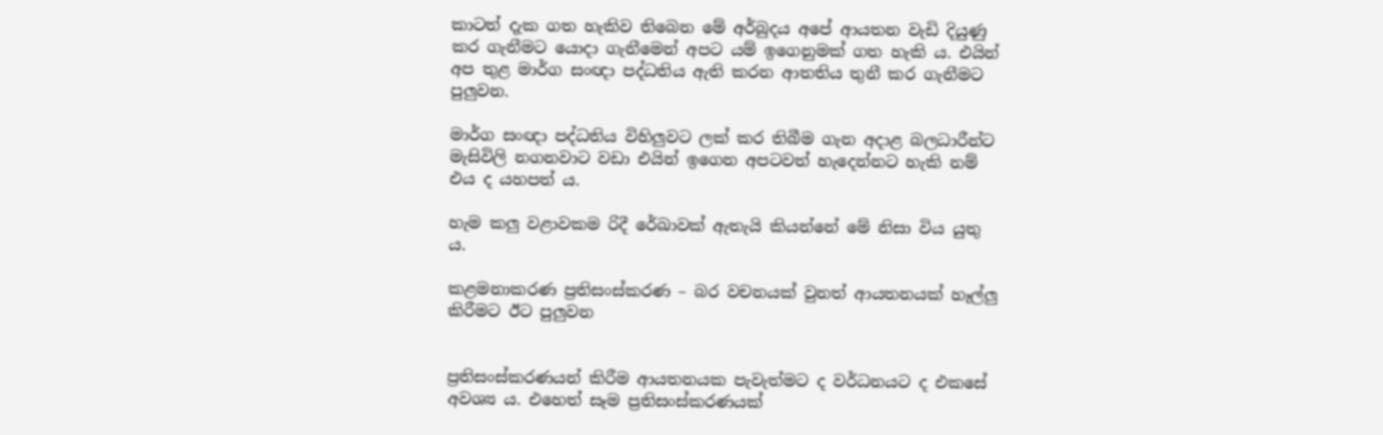කාටත් දැක ගත හැකිව තිබෙන මේ අර්බුදය අපේ ආයතන වැඩි දියුණු කර ගැනීමට යොදා ගැනීමෙන් අපට යම් ඉගෙනුමක් ගත හැකි ය. එයින් අප තුළ මාර්ග සංඥා පද්ධතිය ඇති කරන ආතතිය තුනී කර ගැනීමට පුලුවන.

මාර්ග සංඥා පද්ධතිය විහිලුවට ලක් කර තිබීම ගැන අදාළ බලධාරීන්ට මැසිවිලි නගනවාට වඩා එයින් ඉගෙන අපටවත් හැදෙන්නට හැකි නම් එය ද යහපත් ය.

හැම කලු වළාවකම රිදී රේඛාවක් ඇතැයි කියන්නේ මේ නිසා විය යුතු ය.

කළමනාකරණ ප්‍රතිසංස්කරණ – බර වචනයක් වුනත් ආයතනයක් හෑල්ලු කිරීමට ඊට පුලුවන


ප්‍රතිසංස්කරණයන් කිරීම ආයතනයක පැවැත්මට ද වර්ධනයට ද එකසේ අවශ්‍ය ය. එහෙත් සෑම ප්‍රතිසංස්කරණයක්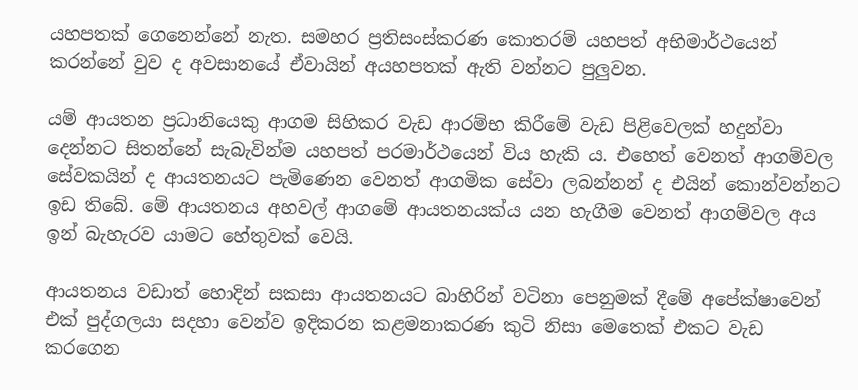යහපතක් ගෙනෙන්නේ නැත. සමහර ප්‍රතිසංස්කරණ කොතරම් යහපත් අභිමාර්ථයෙන් කරන්නේ වුව ද අවසානයේ ඒවායින් අයහපතක් ඇති වන්නට පුලුවන.

යම් ආයතන ප්‍රධානියෙකු ආගම සිහිකර වැඩ ආරම්භ කිරීමේ වැඩ පිළිවෙලක් හදුන්වා දෙන්නට සිතන්නේ සැබැවින්ම යහපත් පරමාර්ථයෙන් විය හැකි ය. එහෙත් වෙනත් ආගම්වල සේවකයින් ද ආයතනයට පැමිණෙන වෙනත් ආගමික සේවා ලබන්නන් ද එයින් කොන්වන්නට ඉඩ තිබේ. මේ ආයතනය අහවල් ආගමේ ආයතනයක්ය යන හැගීම වෙනත් ආගම්වල අය ඉන් බැහැරව යාමට හේතුවක් වෙයි.

ආයතනය වඩාත් හොදින් සකසා ආයතනයට බාහිරින් වටිනා පෙනුමක් දීමේ අපේක්ෂාවෙන් එක් පුද්ගලයා සදහා වෙන්ව ඉදිකරන කළමනාකරණ කුටි නිසා මෙතෙක් එකට වැඩ කරගෙන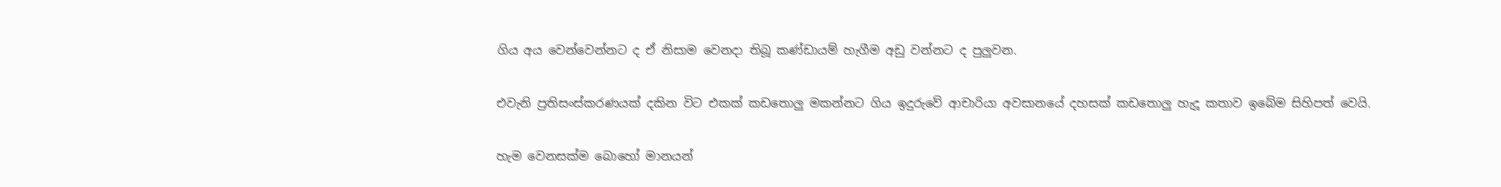ගිය අය වෙන්වෙන්නට ද ඒ නිසාම වෙනදා තිබූ කණ්ඩායම් හැගීම අඩු වන්නට ද පුලුවන.

එවැනි ප්‍රතිසංස්කරණයක් දකින විට එකක් කඩතොලු මකන්නට ගිය ඉදුරුවේ ආචාරියා අවසානයේ දහසක් කඩතොලු හැදූ කතාව ඉබේම සිහිපත් වෙයි.

හැම වෙනසක්ම බොහෝ මානයන්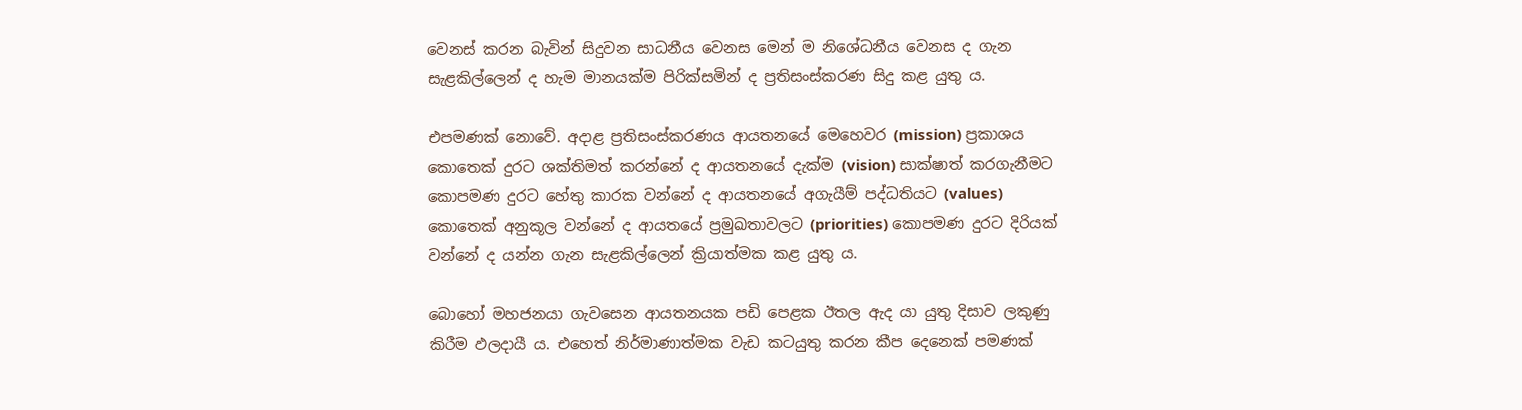වෙනස් කරන බැවින් සිදුවන සාධනීය වෙනස මෙන් ම නිශේධනීය වෙනස ද ගැන සැළකිල්ලෙන් ද හැම මානයක්ම පිරික්සමින් ද ප්‍රතිසංස්කරණ සිදු කළ යුතු ය.

එපමණක් නොවේ. අදාළ ප්‍රතිසංස්කරණය ආයතනයේ මෙහෙවර (mission) ප්‍රකාශය කොතෙක් දුරට ශක්තිමත් කරන්නේ ද ආයතනයේ දැක්ම (vision) සාක්ෂාත් කරගැනීමට කොපමණ දුරට හේතු කාරක වන්නේ ද ආයතනයේ අගැයීම් පද්ධතියට (values) කොතෙක් අනුකූල වන්නේ ද ආයතයේ ප්‍රමුඛතාවලට (priorities) කොපමණ දුරට දිරියක් වන්නේ ද යන්න ගැන සැළකිල්ලෙන් ක්‍රියාත්මක කළ යුතු ය.

බොහෝ මහජනයා ගැවසෙන ආයතනයක පඩි පෙළක ඊතල ඇද යා යුතු දිසාව ලකුණු කිරීම ඵලදායී ය. එහෙත් නිර්මාණාත්මක වැඩ කටයුතු කරන කීප දෙනෙක් පමණක්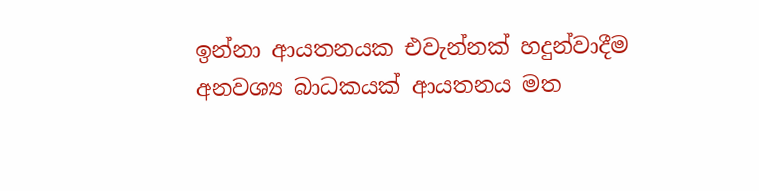ඉන්නා ආයතනයක එවැන්නක් හදුන්වාදීම අනවශ්‍ය බාධකයක් ආයතනය මත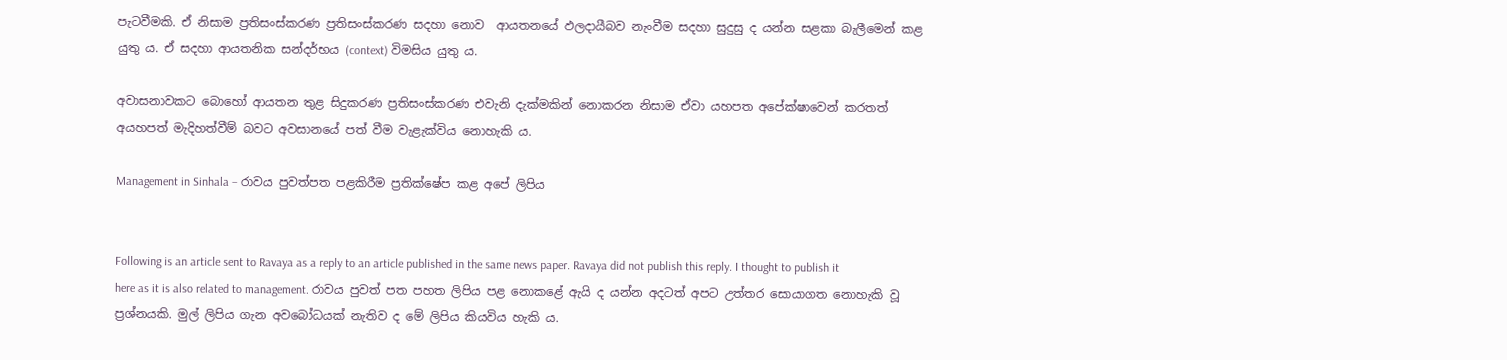පැටවීමකි. ඒ නිසාම ප්‍රතිසංස්කරණ ප්‍රතිසංස්කරණ සදහා නොව  ආයතනයේ ඵලදායීබව නැංවීම සදහා සුදුසු ද යන්න සළකා බැලීමෙන් කළ යුතු ය. ඒ සදහා ආයතනික සන්දර්භය (context) විමසිය යුතු ය.

අවාසනාවකට බොහෝ ආයතන තුළ සිදුකරණ ප්‍රතිසංස්කරණ එවැනි දැක්මකින් නොකරන නිසාම ඒවා යහපත අපේක්ෂාවෙන් කරතත් අයහපත් මැදිහත්වීම් බවට අවසානයේ පත් වීම වැළැක්විය නොහැකි ය.

Management in Sinhala – රාවය පුවත්පත පළකිරීම ප්‍රතික්ෂේප කළ අපේ ලිපිය


Following is an article sent to Ravaya as a reply to an article published in the same news paper. Ravaya did not publish this reply. I thought to publish it here as it is also related to management. රාවය පුවත් පත පහත ලිපිය පළ නොකළේ ඇයි ද යන්න අදටත් අපට උත්තර සොයාගත නොහැකි වූ ප්‍රශ්නයකි. මුල් ලිපිය ගැන අවබෝධයක් නැතිව ද මේ ලිපිය කියවිය හැකි ය.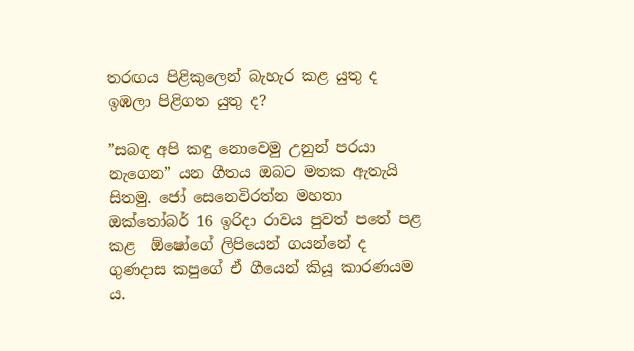තරඟය පිළිකුලෙන් බැහැර කළ යුතු ද ඉඹලා පිළිගත යුතු ද?

”සබඳ අපි කඳු නොවෙමු උනුන් පරයා නැගෙන” යන ගීතය ඔබට මතක ඇතැයි සිතමු. ජෝ සෙනෙවිරත්න මහතා ඔක්තෝබර් 16 ඉරිදා රාවය පුවත් පතේ පළ කළ  ඕෂෝගේ ලිපියෙන් ගයන්නේ ද ගුණදාස කපුගේ ඒ ගීයෙන් කියූ කාරණයම ය.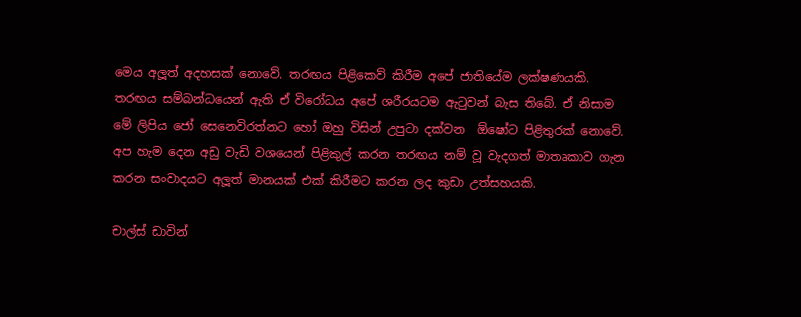මෙය අලූත් අදහසක් නොවේ. තරඟය පිළිකෙව් කිරීම අපේ ජාතියේම ලක්ෂණයකි. තරඟය සම්බන්ධයෙන් ඇති ඒ විරෝධය අපේ ශරීරයටම ඇටුවන් බැස තිබේ. ඒ නිසාම මේ ලිපිය ජෝ සෙනෙවිරත්නට හෝ ඔහු විසින් උපුටා දක්වන  ඕෂෝට පිළිතුරක් නොවේ. අප හැම දෙන අඩු වැඩි වශයෙන් පිළිකුල් කරන තරඟය නම් වූ වැදගත් මාතෘකාව ගැන කරන සංවාදයට අලූත් මානයක් එක් කිරීමට කරන ලද කුඩා උත්සහයකි.

චාල්ස් ඩාවින්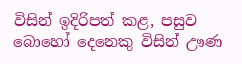විසින් ඉදිරිපත් කළ, පසුව බොහෝ දෙනෙකු විසින් ඌණ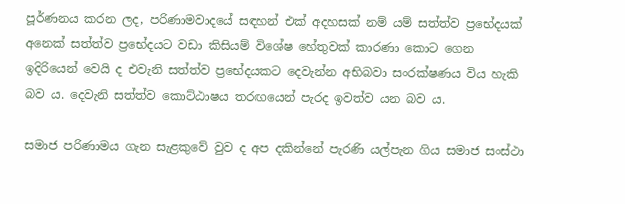පූර්ණනය කරන ලද, පරිණාමවාදයේ සඳහන් එක් අදහසක් නම් යම් සත්ත්ව ප්‍රභේදයක් අනෙක් සත්ත්ව ප්‍රභේදයට වඩා කිසියම් විශේෂ හේතුවක් කාරණා කොට ගෙන ඉදිරියෙන් වෙයි ද එවැනි සත්ත්ව ප්‍රභේදයකට දෙවැන්න අභිබවා සංරක්ෂණය විය හැකි බව ය. දෙවැනි සත්ත්ව කොට්ඨාෂය තරඟයෙන් පැරද ඉවත්ව යන බව ය.

සමාජ පරිණාමය ගැන සැළකුවේ වුව ද අප දකින්නේ පැරණි යල්පැන ගිය සමාජ සංස්ථා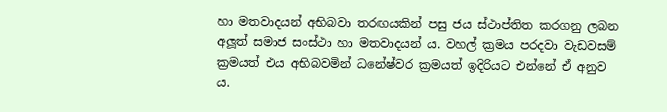හා මතවාදයන් අභිබවා තරඟයකින් පසු ජය ස්ථාප්තිත කරගනු ලබන අලූත් සමාජ සංස්ථා හා මතවාදයන් ය. වහල් ක්‍රමය පරදවා වැඩවසම් ක්‍රමයත් එය අභිබවමින් ධනේෂ්වර ක්‍රමයත් ඉදිරියට එන්නේ ඒ අනුව ය.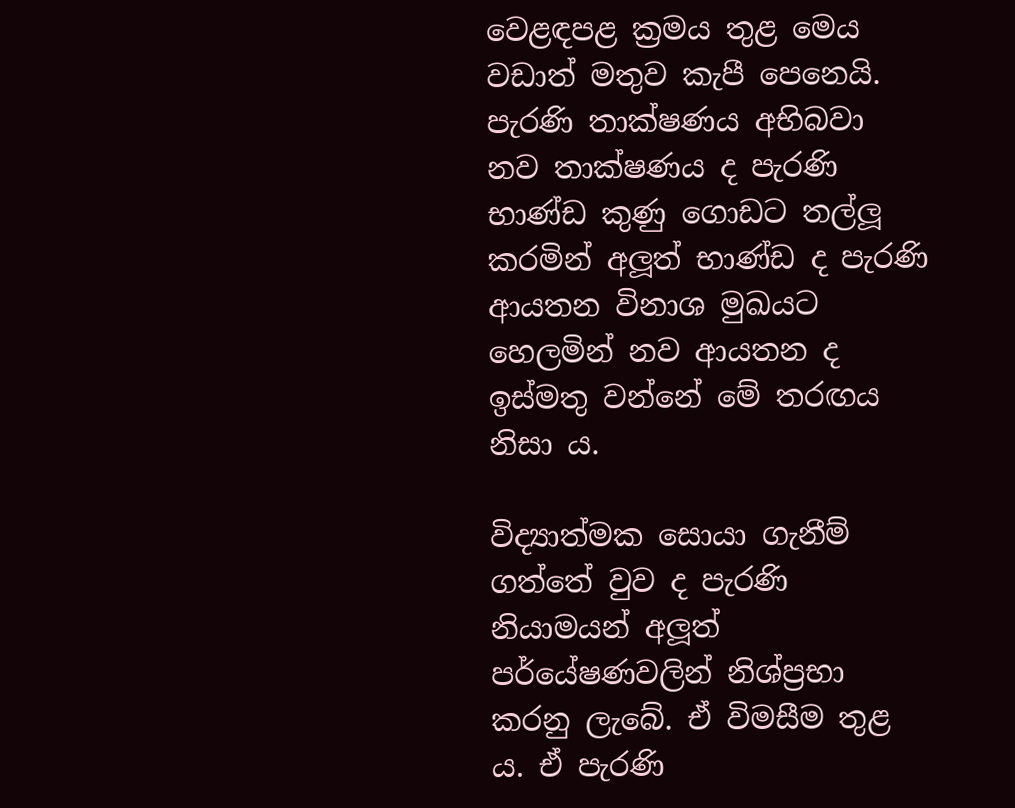වෙළඳපළ ක්‍රමය තුළ මෙය වඩාත් මතුව කැපී පෙනෙයි. පැරණි තාක්ෂණය අභිබවා නව තාක්ෂණය ද පැරණි භාණ්ඩ කුණු ගොඩට තල්ලූ කරමින් අලූත් භාණ්ඩ ද පැරණි ආයතන විනාශ මුඛයට හෙලමින් නව ආයතන ද ඉස්මතු වන්නේ මේ තරඟය නිසා ය.

විද්‍යාත්මක සොයා ගැනීම් ගත්තේ වුව ද පැරණි නියාමයන් අලූත් පර්යේෂණවලින් නිශ්ප්‍රභා කරනු ලැබේ. ඒ විමසීම තුළ ය. ඒ පැරණි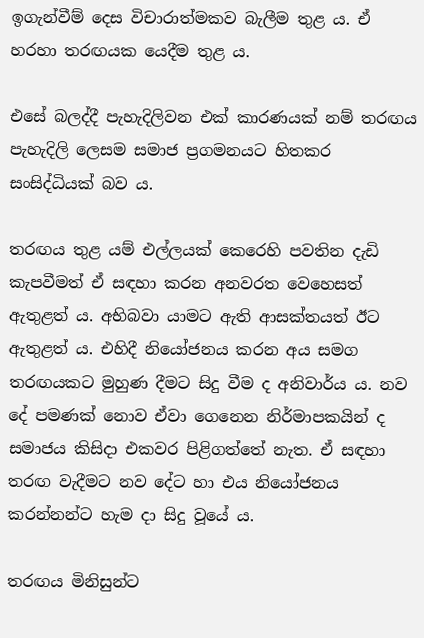ඉගැන්වීම් දෙස විචාරාත්මකව බැලීම තුළ ය. ඒ හරහා තරඟයක යෙදීම තුළ ය.

එසේ බලද්දී පැහැදිලිවන එක් කාරණයක් නම් තරඟය පැහැදිලි ලෙසම සමාජ ප්‍රගමනයට හිතකර සංසිද්ධියක් බව ය.

තරඟය තුළ යම් එල්ලයක් කෙරෙහි පවතින දැඩි කැපවීමත් ඒ සඳහා කරන අනවරත වෙහෙසත් ඇතුළත් ය. අභිබවා යාමට ඇති ආසක්තයත් ඊට ඇතුළත් ය. එහිදී නියෝජනය කරන අය සමග තරඟයකට මුහුණ දීමට සිදු වීම ද අනිවාර්ය ය. නව දේ පමණක් නොව ඒවා ගෙනෙන නිර්මාපකයින් ද සමාජය කිසිදා එකවර පිළිගත්තේ නැත. ඒ සඳහා තරඟ වැදීමට නව දේට හා එය නියෝජනය කරන්නන්ට හැම දා සිදු වූයේ ය.

තරඟය මිනිසුන්ට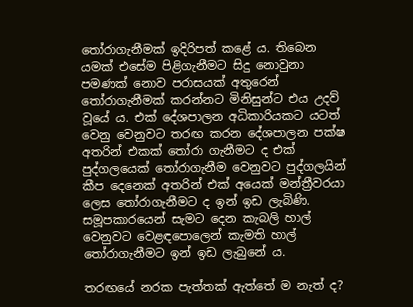තෝරාගැනීමක් ඉදිරිපත් කළේ ය. තිබෙන යමක් එසේම පිළිගැනීමට සිදු නොවුනා පමණක් නොව පරාසයක් අතුරෙන් තෝරාගැනීමක් කරන්නට මිනිසුන්ට එය උදව් වූයේ ය. එක් දේශපාලන අධිකාරියකට යටත් වෙනු වෙනුවට තරඟ කරන දේශපාලන පක්ෂ අතරින් එකක් තෝරා ගැනීමට ද එක් පුද්ගලයෙක් තෝරාගැනීම වෙනුවට පුද්ගලයින් කීප දෙනෙක් අතරින් එක් අයෙක් මන්ත්‍රීවරයා ලෙස තෝරාගැනීමට ද ඉන් ඉඩ ලැබිණි. සමූපකාරයෙන් සැමට දෙන කැබලි හාල් වෙනුවට වෙළඳපොලෙන් කැමති හාල් තෝරාගැනීමට ඉන් ඉඩ ලැබුනේ ය.

තරඟයේ නරක පැත්තක් ඇත්තේ ම නැත් ද?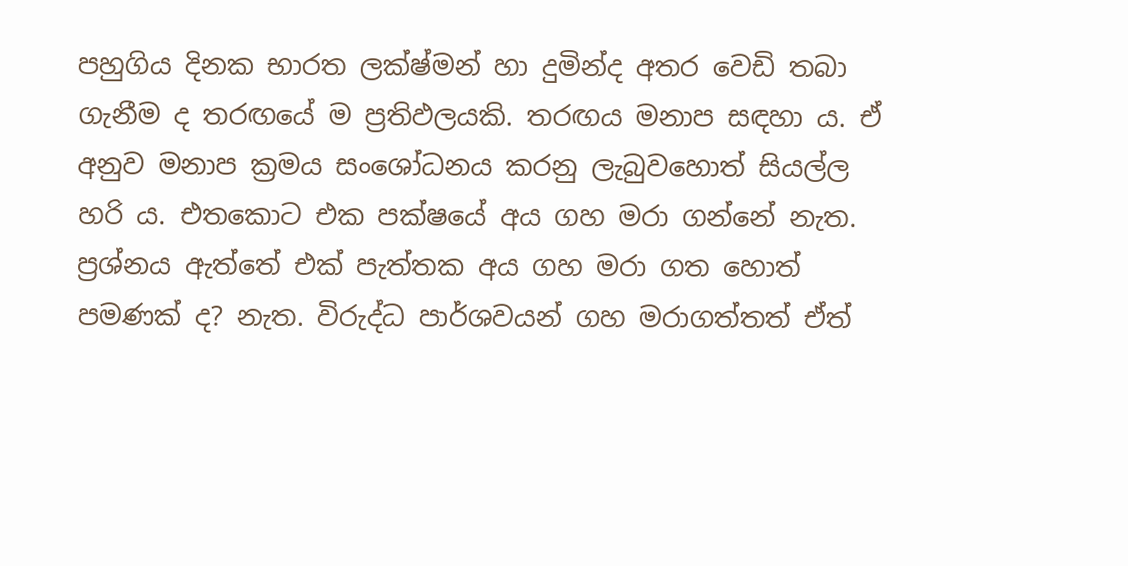පහුගිය දිනක භාරත ලක්ෂ්මන් හා දුමින්ද අතර වෙඩි තබා ගැනීම ද තරඟයේ ම ප්‍රතිඵලයකි. තරඟය මනාප සඳහා ය. ඒ අනුව මනාප ක්‍රමය සංශෝධනය කරනු ලැබුවහොත් සියල්ල හරි ය. එතකොට එක පක්ෂයේ අය ගහ මරා ගන්නේ නැත. ප්‍රශ්නය ඇත්තේ එක් පැත්තක අය ගහ මරා ගත හොත් පමණක් ද? නැත. විරුද්ධ පාර්ශවයන් ගහ මරාගත්තත් ඒත්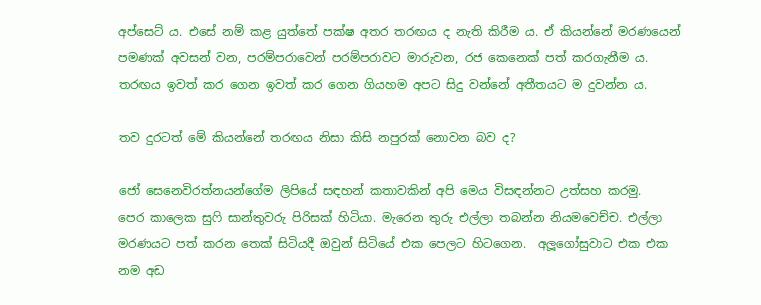අප්සෙට් ය. එසේ නම් කළ යුත්තේ පක්ෂ අතර තරඟය ද නැති කිරීම ය. ඒ කියන්නේ මරණයෙන් පමණක් අවසන් වන, පරම්පරාවෙන් පරම්පරාවට මාරුවන, රජ කෙනෙක් පත් කරගැනීම ය. තරඟය ඉවත් කර ගෙන ඉවත් කර ගෙන ගියහම අපට සිදු වන්නේ අතීතයට ම දුවන්න ය.

තව දුරටත් මේ කියන්නේ තරඟය නිසා කිසි නපුරක් නොවන බව ද?

ජෝ සෙනෙවිරත්නයන්ගේම ලිපියේ සඳහන් කතාවකින් අපි මෙය විසඳන්නට උත්සහ කරමු.
පෙර කාලෙක සුෆි සාන්තුවරු පිරිසක් හිටියා. මැරෙන තුරු එල්ලා තබන්න නියමවෙච්ච. එල්ලා මරණයට පත් කරන තෙක් සිටියදී ඔවුන් සිටියේ එක පෙලට හිටගෙන.  අලූගෝසුවාට එක එක නම අඩ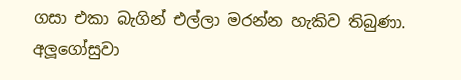ගසා එකා බැගින් එල්ලා මරන්න හැකිව තිබුණා. අලූගෝසුවා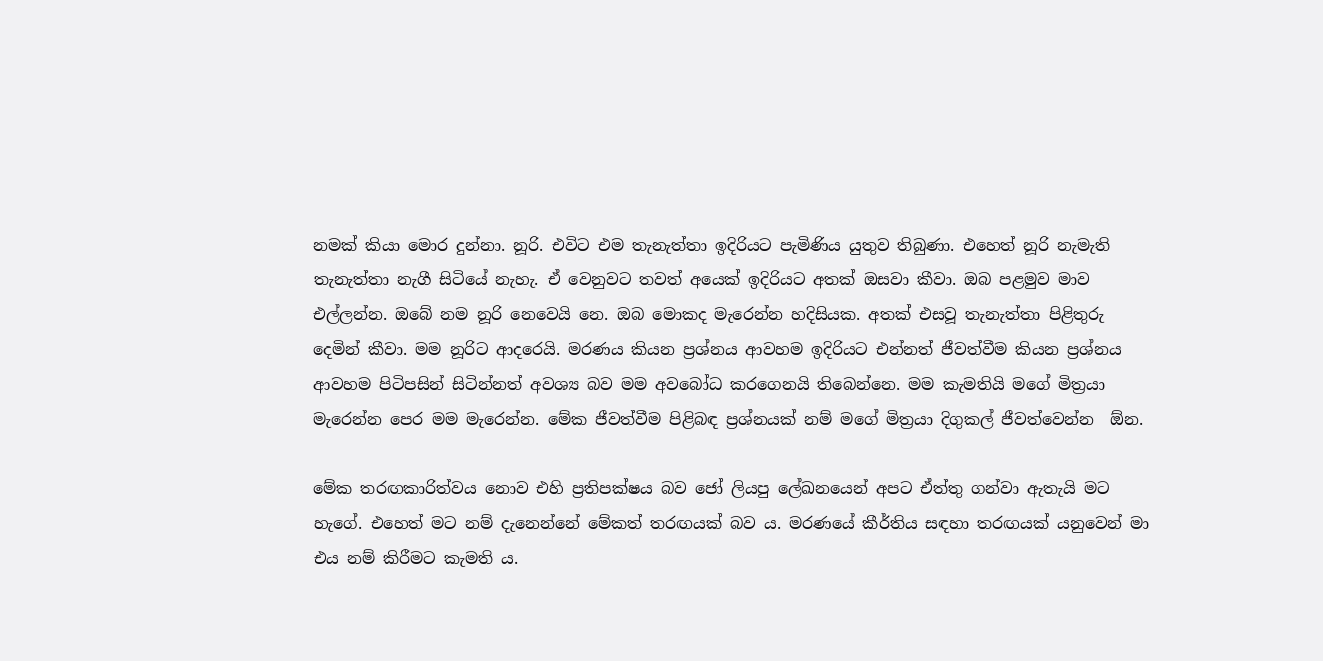නමක් කියා මොර දුන්නා. නූරි. එවිට එම තැනැත්තා ඉදිරියට පැමිණිය යුතුව තිබුණා. එහෙත් නූරි නැමැති තැනැත්තා නැගී සිටියේ නැහැ. ඒ වෙනුවට තවත් අයෙක් ඉදිරියට අතක් ඔසවා කීවා. ඔබ පළමුව මාව එල්ලන්න. ඔබේ නම නූරි නෙවෙයි නෙ. ඔබ මොකද මැරෙන්න හදිසියක. අතක් එසවූ තැනැත්තා පිළිතුරු දෙමින් කීවා. මම නූරිට ආදරෙයි. මරණය කියන ප්‍රශ්නය ආවහම ඉදිරියට එන්නත් ජීවත්වීම කියන ප්‍රශ්නය ආවහම පිටිපසින් සිටින්නත් අවශ්‍ය බව මම අවබෝධ කරගෙනයි තිබෙන්නෙ. මම කැමතියි මගේ මිත්‍රයා මැරෙන්න පෙර මම මැරෙන්න. මේක ජීවත්වීම පිළිබඳ ප්‍රශ්නයක් නම් මගේ මිත්‍රයා දිගුකල් ජීවත්වෙන්න  ඕන.

මේක තරඟකාරිත්වය නොව එහි ප්‍රතිපක්ෂය බව ජෝ ලියපු ලේඛනයෙන් අපට ඒත්තු ගන්වා ඇතැයි මට හැගේ. එහෙත් මට නම් දැනෙන්නේ මේකත් තරඟයක් බව ය. මරණයේ කීර්තිය සඳහා තරඟයක් යනුවෙන් මා එය නම් කිරීමට කැමති ය.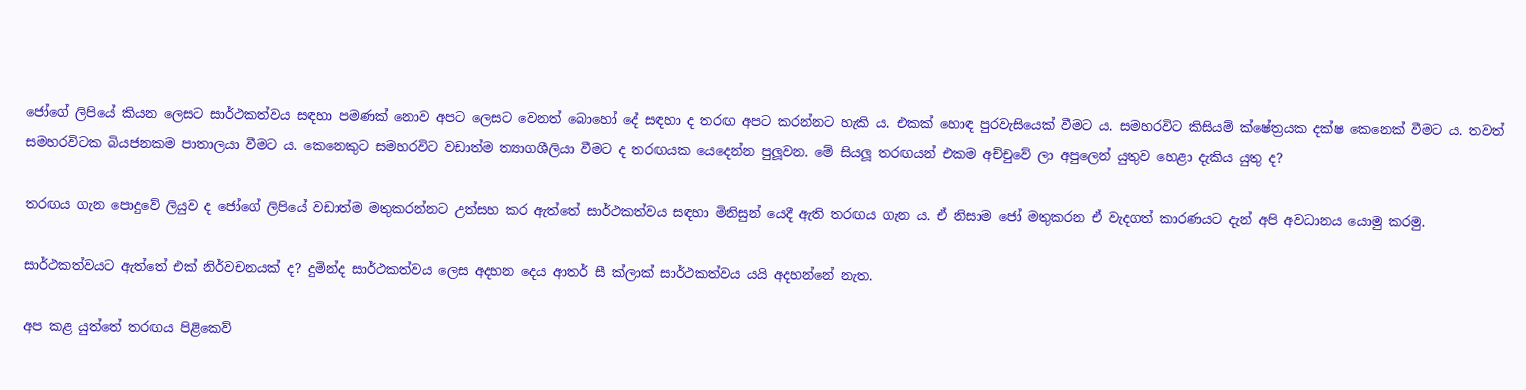ජෝගේ ලිපියේ කියන ලෙසට සාර්ථකත්වය සඳහා පමණක් නොව අපට ලෙසට වෙනත් බොහෝ දේ සඳහා ද තරඟ අපට කරන්නට හැකි ය. එකක් හොඳ පුරවැසියෙක් වීමට ය. සමහරවිට කිසියම් ක්ෂේත්‍රයක දක්ෂ කෙනෙක් වීමට ය. තවත් සමහරවිටක බියජනකම පාතාලයා වීමට ය. කෙනෙකුට සමහරවිට වඩාත්ම ත්‍යාගශීලියා වීමට ද තරඟයක යෙදෙන්න පුලූවන. මේ සියලූ තරඟයන් එකම අච්චුවේ ලා අපුලෙන් යුතුව හෙළා දැකිය යුතු ද?

තරඟය ගැන පොදුවේ ලියුව ද ජෝගේ ලිපියේ වඩාත්ම මතුකරන්නට උත්සහ කර ඇත්තේ සාර්ථකත්වය සඳහා මිනිසුන් යෙදී ඇති තරඟය ගැන ය. ඒ නිසාම ජෝ මතුකරන ඒ වැදගත් කාරණයට දැන් අපි අවධානය යොමු කරමු.

සාර්ථකත්වයට ඇත්තේ එක් නිර්වචනයක් ද? දුමින්ද සාර්ථකත්වය ලෙස අදහන දෙය ආතර් සී ක්ලාක් සාර්ථකත්වය යයි අදහන්නේ නැත.

අප කළ යුත්තේ තරඟය පිළිකෙව්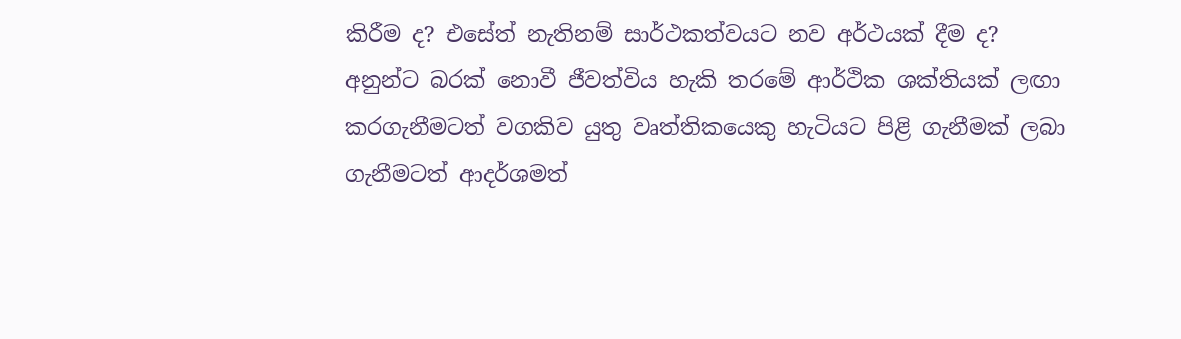කිරීම ද? එසේත් නැතිනම් සාර්ථකත්වයට නව අර්ථයක් දීම ද?
අනුන්ට බරක් නොවී ජීවත්විය හැකි තරමේ ආර්ථික ශක්තියක් ලඟා කරගැනීමටත් වගකිව යුතු වෘත්තිකයෙකු හැටියට පිළි ගැනීමක් ලබා ගැනීමටත් ආදර්ශමත්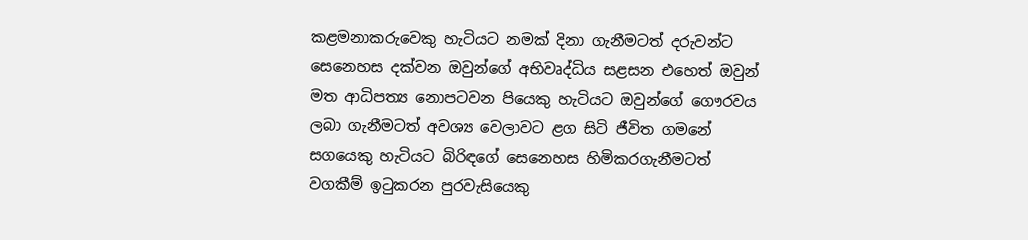කළමනාකරුවෙකු හැටියට නමක් දිනා ගැනීමටත් දරුවන්ට සෙනෙහස දක්වන ඔවුන්ගේ අභිවෘද්ධිය සළසන එහෙත් ඔවුන් මත ආධිපත්‍ය නොපටවන පියෙකු හැටියට ඔවුන්ගේ ගෞරවය ලබා ගැනීමටත් අවශ්‍ය වෙලාවට ළග සිටි ජීවිත ගමනේ සගයෙකු හැටියට බිරිඳගේ සෙනෙහස හිමිකරගැනීමටත් වගකීම් ඉටුකරන පුරවැසියෙකු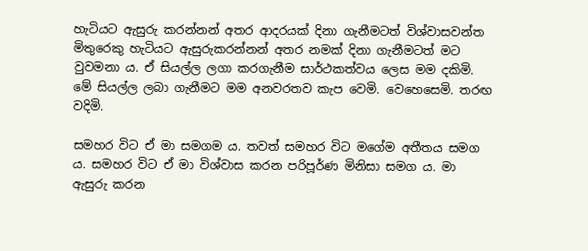හැටියට ඇසුරු කරන්නන් අතර ආදරයක් දිනා ගැනීමටත් විශ්වාසවන්ත මිතුරෙකු හැටියට ඇසුරුකරන්නන් අතර නමක් දිනා ගැනීමටත් මට වුවමනා ය. ඒ සියල්ල ලගා කරගැනීම සාර්ථකත්වය ලෙස මම දකිමි. මේ සියල්ල ලබා ගැනීමට මම අනවරතව කැප වෙමි. වෙහෙසෙමි. තරඟ වදිමි.

සමහර විට ඒ මා සමගම ය. තවත් සමහර විට මගේම අතීතය සමග ය. සමහර විට ඒ මා විශ්වාස කරන පරිපූර්ණ මිනිසා සමග ය. මා ඇසුරු කරන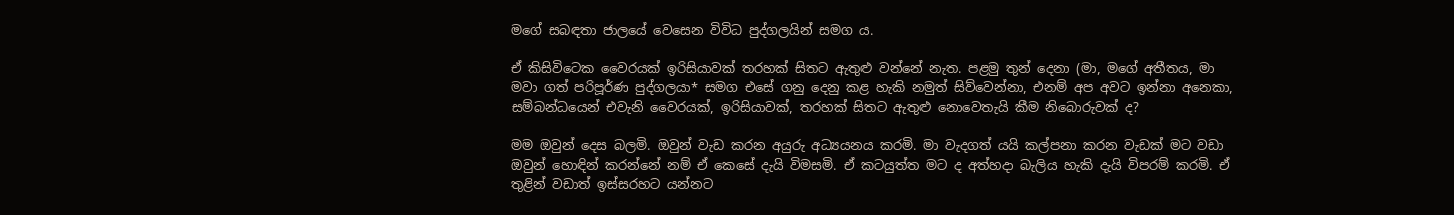මගේ සබඳතා ජාලයේ වෙසෙන විවිධ පුද්ගලයින් සමග ය.

ඒ කිසිවිටෙක වෛරයක් ඉරිසියාවක් තරහක් සිතට ඇතුළු වන්නේ නැත. පළමු තුන් දෙනා (මා, මගේ අතීතය, මා මවා ගත් පරිපූර්ණ පුද්ගලයා* සමග එසේ ගනු දෙනු කළ හැකි නමුත් සිව්වෙන්නා, එනම් අප අවට ඉන්නා අනෙකා, සම්බන්ධයෙන් එවැනි වෛරයක්, ඉරිසියාවක්, තරහක් සිතට ඇතුළු නොවෙතැයි කීම නිබොරුවක් ද?

මම ඔවුන් දෙස බලමි. ඔවුන් වැඩ කරන අයුරු අධ්‍යයනය කරමි. මා වැදගත් යයි කල්පනා කරන වැඩක් මට වඩා ඔවුන් හොඳින් කරන්නේ නම් ඒ කෙසේ දැයි විමසමි. ඒ කටයුත්ත මට ද අත්හදා බැලිය හැකි දැයි විපරම් කරමි. ඒ තුළින් වඩාත් ඉස්සරහට යන්නට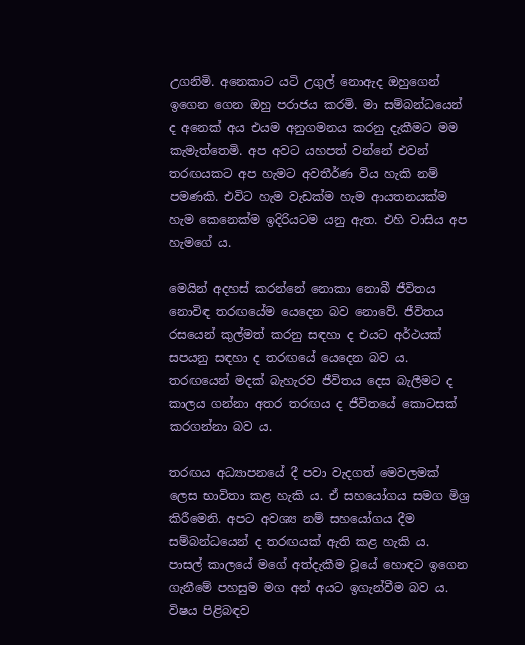උගනිමි. අනෙකාට යටි උගුල් නොඇද ඔහුගෙන් ඉගෙන ගෙන ඔහු පරාජය කරමි. මා සම්බන්ධයෙන් ද අනෙක් අය එයම අනුගමනය කරනු දැකීමට මම කැමැත්තෙමි. අප අවට යහපත් වන්නේ එවන් තරඟයකට අප හැමට අවතීර්ණ විය හැකි නම් පමණකි. එවිට හැම වැඩක්ම හැම ආයතනයක්ම හැම කෙනෙක්ම ඉදිරියටම යනු ඇත. එහි වාසිය අප හැමගේ ය.

මෙයින් අදහස් කරන්නේ නොකා නොබී ජීවිතය නොවිඳ තරඟයේම යෙදෙන බව නොවේ. ජීවිතය රසයෙන් කුල්මත් කරනු සඳහා ද එයට අර්ථයක් සපයනු සඳහා ද තරඟයේ යෙදෙන බව ය. තරඟයෙන් මදක් බැහැරව ජීවිතය දෙස බැලීමට ද කාලය ගන්නා අතර තරඟය ද ජීවිතයේ කොටසක් කරගන්නා බව ය.

තරඟය අධ්‍යාපනයේ දී පවා වැදගත් මෙවලමක් ලෙස භාවිතා කළ හැකි ය. ඒ සහයෝගය සමග මිශ්‍ර කිරීමෙනි. අපට අවශ්‍ය නම් සහයෝගය දීම සම්බන්ධයෙන් ද තරඟයක් ඇති කළ හැකි ය.
පාසල් කාලයේ මගේ අත්දැකීම වූයේ හොඳට ඉගෙන ගැනීමේ පහසුම මග අන් අයට ඉගැන්වීම බව ය. විෂය පිළිබඳව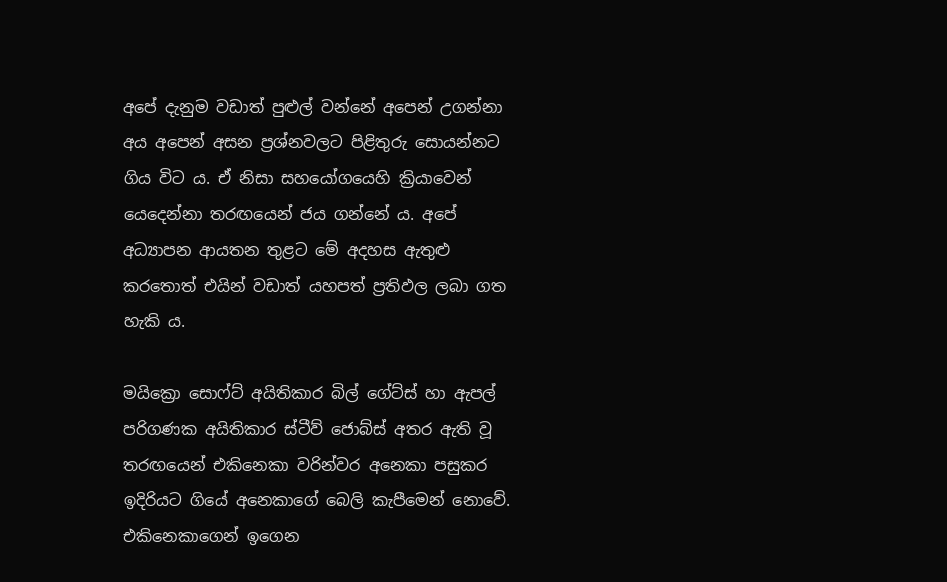අපේ දැනුම වඩාත් පුළුල් වන්නේ අපෙන් උගන්නා අය අපෙන් අසන ප්‍රශ්නවලට පිළිතුරු සොයන්නට ගිය විට ය. ඒ නිසා සහයෝගයෙහි ක්‍රියාවෙන් යෙදෙන්නා තරඟයෙන් ජය ගන්නේ ය. අපේ අධ්‍යාපන ආයතන තුළට මේ අදහස ඇතුළු කරතොත් එයින් වඩාත් යහපත් ප්‍රතිඵල ලබා ගත හැකි ය.

මයික්‍රො සොෆ්ට් අයිතිකාර බිල් ගේට්ස් හා ඇපල් පරිගණක අයිතිකාර ස්ටීව් ජොබ්ස් අතර ඇති වූ තරඟයෙන් එකිනෙකා වරින්වර අනෙකා පසුකර ඉදිරියට ගියේ අනෙකාගේ බෙලි කැපීමෙන් නොවේ. එකිනෙකාගෙන් ඉගෙන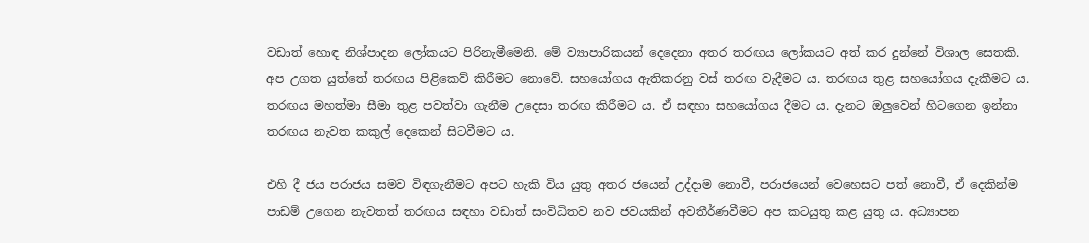වඩාත් හොඳ නිශ්පාදන ලෝකයට පිරිනැමීමෙනි. මේ ව්‍යාපාරිකයන් දෙදෙනා අතර තරඟය ලෝකයට අත් කර දුන්නේ විශාල සෙතකි.
අප උගත යුත්තේ තරඟය පිළිකෙව් කිරීමට නොවේ. සහයෝගය ඇතිකරනු වස් තරඟ වැදීමට ය. තරඟය තුළ සහයෝගය දැකීමට ය. තරඟය මහත්මා සීමා තුළ පවත්වා ගැනීම උදෙසා තරඟ කිරීමට ය. ඒ සඳහා සහයෝගය දීමට ය. දැනට ඔලුවෙන් හිටගෙන ඉන්නා තරඟය නැවත කකුල් දෙකෙන් සිටවීමට ය.

එහි දී ජය පරාජය සමව විඳගැනීමට අපට හැකි විය යුතු අතර ජයෙන් උද්දාම නොවී, පරාජයෙන් වෙහෙසට පත් නොවී, ඒ දෙකින්ම පාඩම් උගෙන නැවතත් තරඟය සඳහා වඩාත් සංවිධිතව නව ජවයකින් අවතීර්ණවීමට අප කටයුතු කළ යුතු ය. අධ්‍යාපන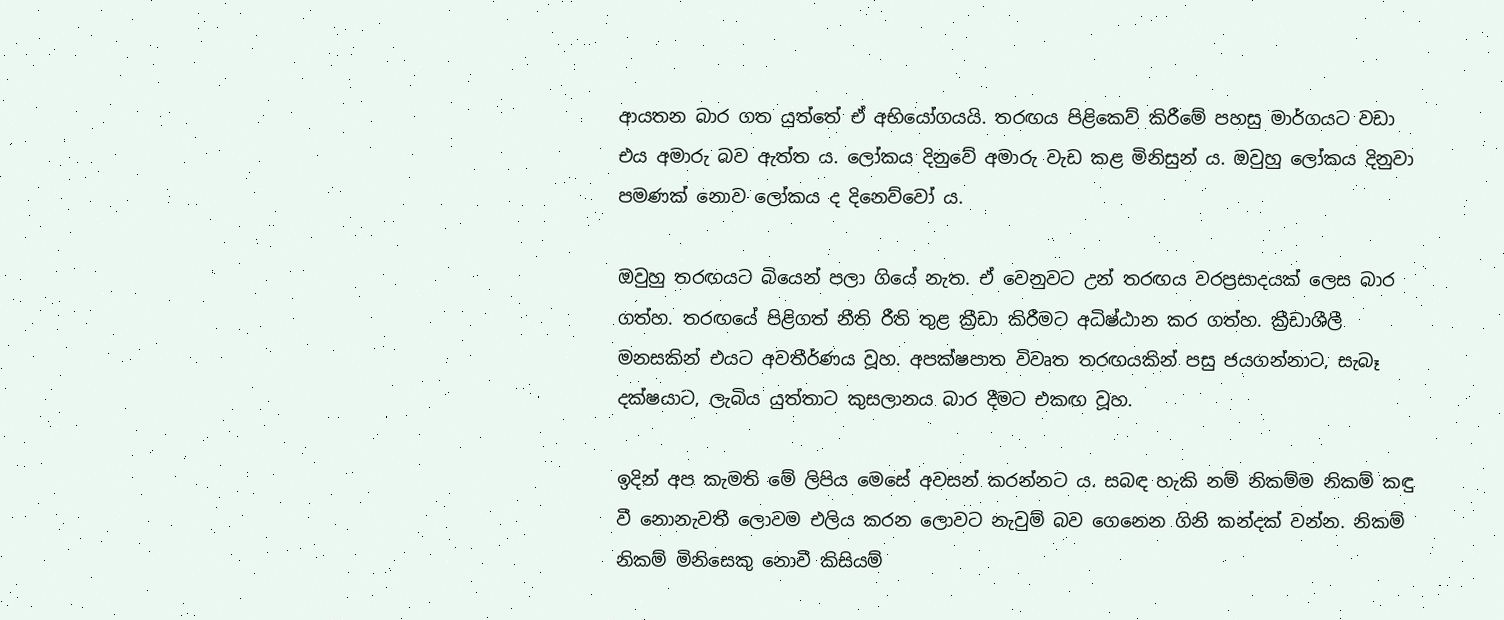ආයතන බාර ගත යුත්තේ ඒ අභියෝගයයි. තරඟය පිළිකෙව් කිරීමේ පහසු මාර්ගයට වඩා එය අමාරු බව ඇත්ත ය. ලෝකය දිනුවේ අමාරු වැඩ කළ මිනිසුන් ය. ඔවුහු ලෝකය දිනුවා පමණක් නොව ලෝකය ද දිනෙව්වෝ ය.

ඔවුහු තරඟයට බියෙන් පලා ගියේ නැත. ඒ වෙනුවට උන් තරඟය වරප්‍රසාදයක් ලෙස බාර ගත්හ. තරඟයේ පිළිගත් නීති රීති තුළ ක්‍රීඩා කිරීමට අධිෂ්ඨාන කර ගත්හ. ක්‍රීඩාශීලී මනසකින් එයට අවතීර්ණය වූහ. අපක්ෂපාත විවෘත තරඟයකින් පසු ජයගන්නාට, සැබෑ දක්ෂයාට, ලැබිය යුත්තාට කුසලානය බාර දීමට එකඟ වූහ.

ඉදින් අප කැමති මේ ලිපිය මෙසේ අවසන් කරන්නට ය. සබඳ හැකි නම් නිකම්ම නිකම් කඳු වී නොනැවතී ලොවම එලිය කරන ලොවට නැවුම් බව ගෙනෙන ගිනි කන්දක් වන්න. නිකම් නිකම් මිනිසෙකු නොවී කිසියම්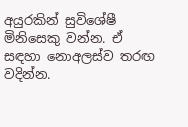අයුරකින් සුවිශේෂී මිනිසෙකු වන්න. ඒ සඳහා නොඅලස්ව තරඟ වදින්න.